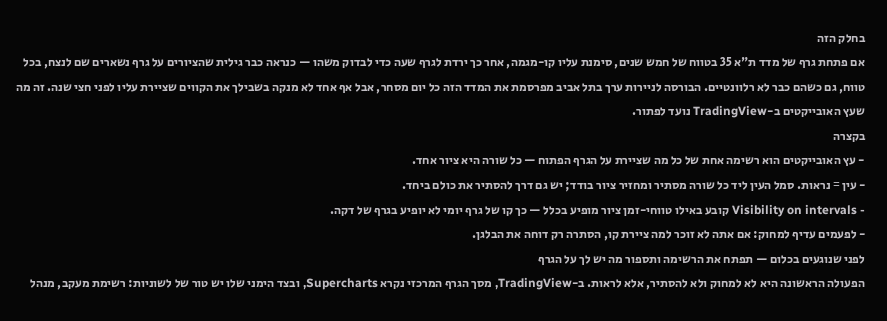בחלק הזה
אם פתחת גרף של מדד ת"א 35 בטווח של חמש שנים, סימנת עליו קו-מגמה, אחר כך ירדת לגרף שעה כדי לבדוק משהו — כנראה כבר גילית שהציורים על גרף נשארים שם לנצח, בכל טווח, גם כשהם כבר לא רלוונטיים. הבורסה לניירות ערך בתל אביב מפרסמת את המדד הזה כל יום מסחר, אבל אף אחד לא מנקה בשבילך את הקווים שציירת עליו לפני חצי שנה. זה מה שעץ האובייקטים ב-TradingView נועד לפתור.
בקצרה
- עץ האובייקטים הוא רשימה אחת של כל מה שציירת על הגרף הפתוח — כל שורה היא ציור אחד.
- עין = נראות. סמל העין ליד כל שורה מסתיר ומחזיר ציור בודד; יש גם דרך להסתיר את כולם ביחד.
- Visibility on intervals קובע באילו טווחי-זמן ציור מופיע בכלל — כך קו של גרף יומי לא יופיע בגרף של דקה.
- לפעמים עדיף למחוק: אם אתה לא זוכר למה ציירת קו, הסתרה רק דוחה את הבלגן.
לפני שנוגעים בכלום — תפתח את הרשימה ותספור מה יש לך על הגרף
הפעולה הראשונה היא לא למחוק ולא להסתיר, אלא לראות. ב-TradingView, מסך הגרף המרכזי נקרא Supercharts, ובצד הימני שלו יש טור של לשוניות: רשימת מעקב, מנהל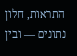התראות, חלון נתונים — ובין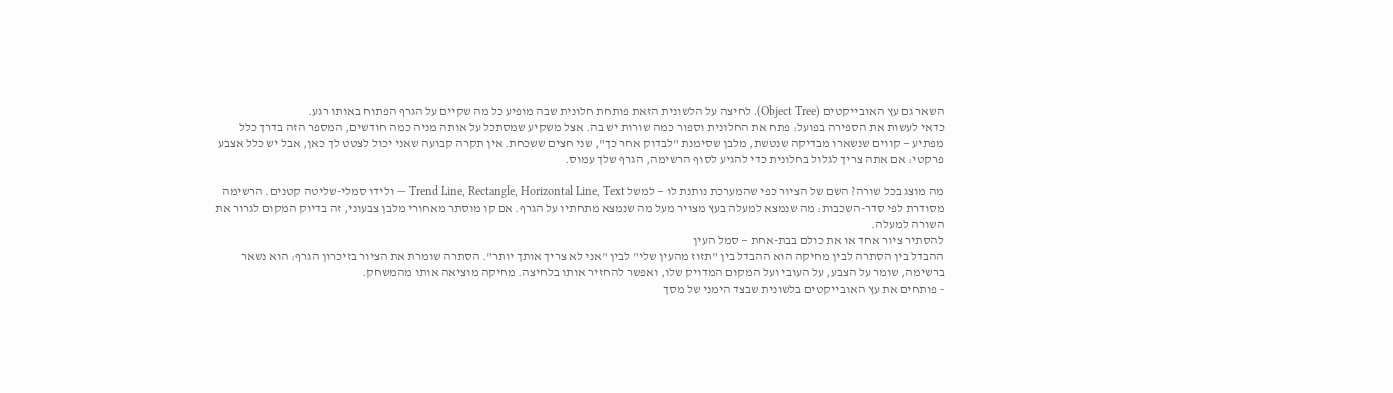השאר גם עץ האובייקטים (Object Tree). לחיצה על הלשונית הזאת פותחת חלונית שבה מופיע כל מה שקיים על הגרף הפתוח באותו רגע.
כדאי לעשות את הספירה בפועל: פתח את החלונית וספור כמה שורות יש בה. אצל משקיע שמסתכל על אותה מניה כמה חודשים, המספר הזה בדרך כלל מפתיע — קווים שנשארו מבדיקה שנטשת, מלבן שסימנת "לבדוק אחר כך", שני חצים ששכחת. אין תקרה קבועה שאני יכול לצטט לך כאן, אבל יש כלל אצבע פרקטי: אם אתה צריך לגלול בחלונית כדי להגיע לסוף הרשימה, הגרף שלך עמוס.

מה מוצג בכל שורה? השם של הציור כפי שהמערכת נותנת לו — למשל Trend Line, Rectangle, Horizontal Line, Text — ולידו סמלי-שליטה קטנים. הרשימה מסודרת לפי סדר-השכבות: מה שנמצא למעלה בעץ מצויר מעל מה שנמצא מתחתיו על הגרף. אם קו מוסתר מאחורי מלבן צבעוני, זה בדיוק המקום לגרור את השורה למעלה.
להסתיר ציור אחד או את כולם בבת-אחת — סמל העין
ההבדל בין הסתרה לבין מחיקה הוא ההבדל בין "תזוז מהעין שלי" לבין "אני לא צריך אותך יותר". הסתרה שומרת את הציור בזיכרון הגרף: הוא נשאר ברשימה, שומר על הצבע, על העובי ועל המקום המדויק שלו, ואפשר להחזיר אותו בלחיצה. מחיקה מוציאה אותו מהמשחק.
- פותחים את עץ האובייקטים בלשונית שבצד הימני של מסך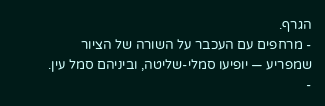הגרף.
- מרחפים עם העכבר על השורה של הציור שמפריע — יופיעו סמלי-שליטה, וביניהם סמל עין.
-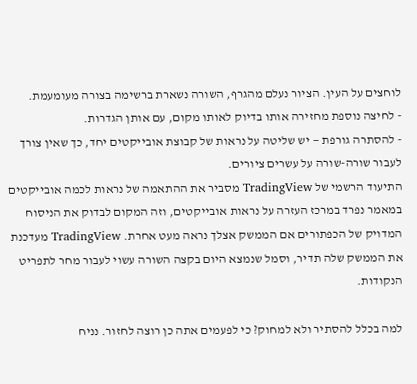לוחצים על העין. הציור נעלם מהגרף, השורה נשארת ברשימה בצורה מעומעמת.
- לחיצה נוספת מחזירה אותו בדיוק לאותו מקום, עם אותן הגדרות.
- להסתרה גורפת — יש שליטה על נראות של קבוצת אובייקטים יחד, כך שאין צורך לעבור שורה-שורה על עשרים ציורים.
התיעוד הרשמי של TradingView מסביר את ההתאמה של נראות לכמה אובייקטים במאמר נפרד במרכז העזרה על נראות אובייקטים, וזה המקום לבדוק את הניסוח המדויק של הכפתורים אם הממשק אצלך נראה מעט אחרת. TradingView מעדכנת את הממשק שלה תדיר, וסמל שנמצא היום בקצה השורה עשוי לעבור מחר לתפריט הנקודות.

למה בכלל להסתיר ולא למחוק? כי לפעמים אתה כן רוצה לחזור. נניח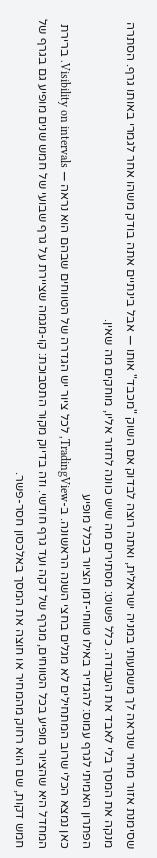שסימנת אזור מחיר שנראה לך משמעותי במניה ישראלית, ואתה רוצה לבדוק אם השוק "מכבד" אותו — אבל בינתיים אתה בודק משהו אחר לגמרי באותו גרף. הסתרה מנקה את המסך בלי לאבד את העבודה. כלל פשוט: מסתירים מה שיש כוונה לחזור אליו, מוחקים מה שאין.
הפתרון האמיתי לגרף עמוס: להגדיר באילו טווחי-זמן הציור בכלל מופיע
כאן נמצא הכלי שרוב המתחילים לא מגלים בחצי השנה הראשונה. ב-TradingView, לכל ציור יש הגדרה של הטווחים שבהם הוא נראה — Visibility on intervals. ברירת המחדל היא שהציור מופיע בכל הטווחים, מגרף של דקה ועד גרף חודשי. וזה בדיוק מקור התסבוכת: קו-מגמה שציירת על גרף שבועי של חמש שנים מופיע גם בגרף של חמש דקות, שם הוא רחוק מהמחיר או חוצה את המסך באלכסון חסר-פשר.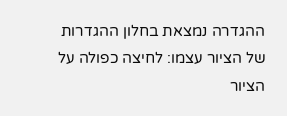ההגדרה נמצאת בחלון ההגדרות של הציור עצמו: לחיצה כפולה על הציור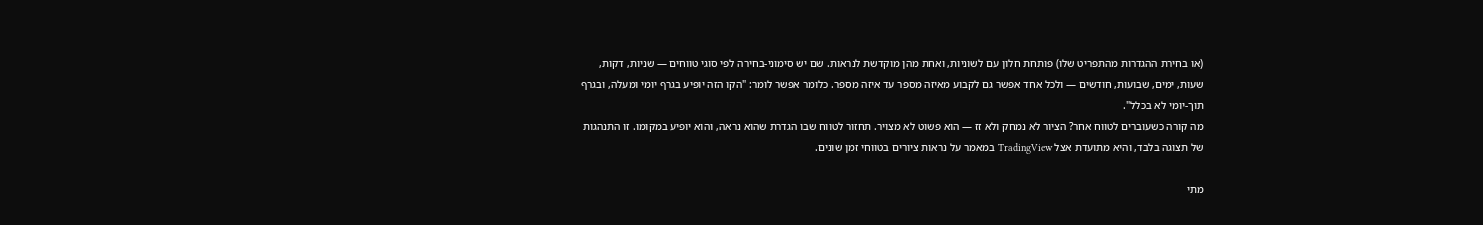(או בחירת ההגדרות מהתפריט שלו) פותחת חלון עם לשוניות, ואחת מהן מוקדשת לנראות. שם יש סימוני-בחירה לפי סוגי טווחים — שניות, דקות, שעות, ימים, שבועות, חודשים — ולכל אחד אפשר גם לקבוע מאיזה מספר עד איזה מספר. כלומר אפשר לומר: "הקו הזה יופיע בגרף יומי ומעלה, ובגרף תוך-יומי לא בכלל".
מה קורה כשעוברים לטווח אחר? הציור לא נמחק ולא זז — הוא פשוט לא מצויר. תחזור לטווח שבו הגדרת שהוא נראה, והוא יופיע במקומו. זו התנהגות של תצוגה בלבד, והיא מתועדת אצל TradingView במאמר על נראות ציורים בטווחי זמן שונים.

מתי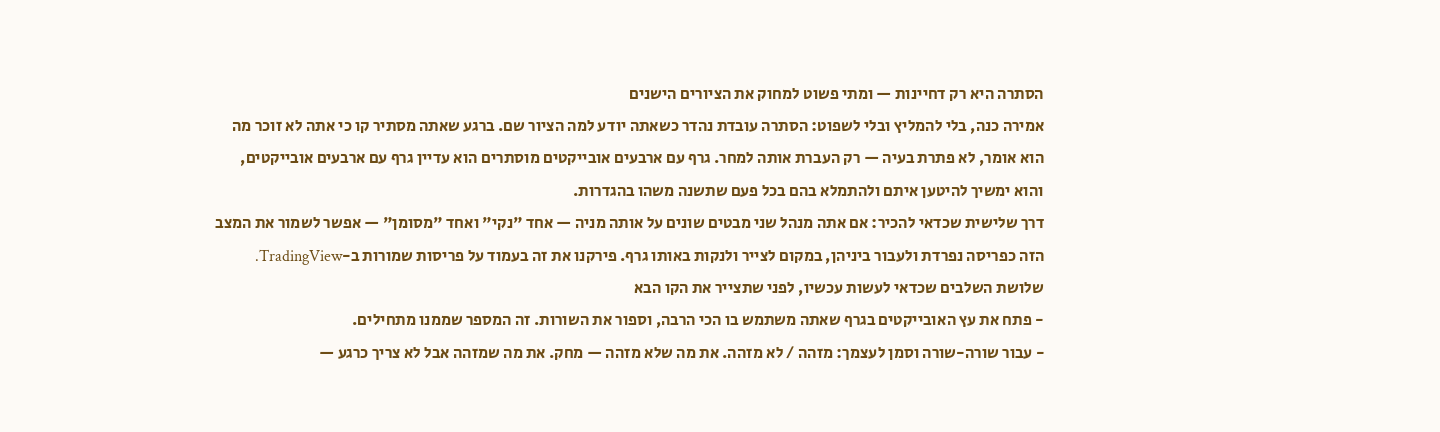הסתרה היא רק דחיינות — ומתי פשוט למחוק את הציורים הישנים
אמירה כנה, בלי להמליץ ובלי לשפוט: הסתרה עובדת נהדר כשאתה יודע למה הציור שם. ברגע שאתה מסתיר קו כי אתה לא זוכר מה הוא אומר, לא פתרת בעיה — רק העברת אותה למחר. גרף עם ארבעים אובייקטים מוסתרים הוא עדיין גרף עם ארבעים אובייקטים, והוא ימשיך להיטען איתם ולהתמלא בהם בכל פעם שתשנה משהו בהגדרות.
דרך שלישית שכדאי להכיר: אם אתה מנהל שני מבטים שונים על אותה מניה — אחד "נקי" ואחד "מסומן" — אפשר לשמור את המצב הזה כפריסה נפרדת ולעבור ביניהן, במקום לצייר ולנקות באותו גרף. פירקנו את זה בעמוד על פריסות שמורות ב-TradingView.
שלושת השלבים שכדאי לעשות עכשיו, לפני שתצייר את הקו הבא
- פתח את עץ האובייקטים בגרף שאתה משתמש בו הכי הרבה, וספור את השורות. זה המספר שממנו מתחילים.
- עבור שורה-שורה וסמן לעצמך: מזהה / לא מזהה. את מה שלא מזהה — מחק. את מה שמזהה אבל לא צריך כרגע —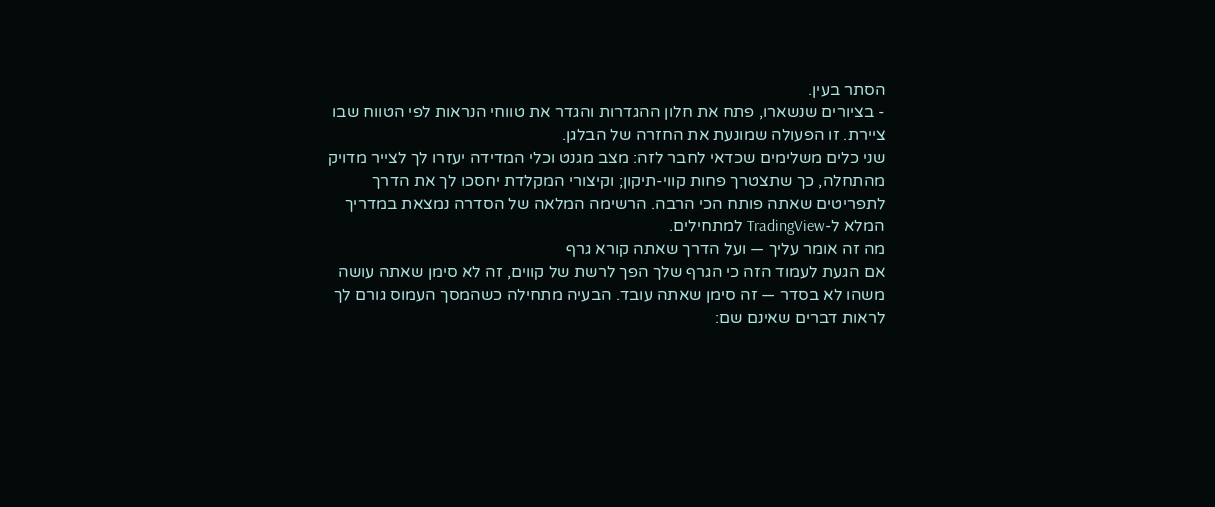הסתר בעין.
- בציורים שנשארו, פתח את חלון ההגדרות והגדר את טווחי הנראות לפי הטווח שבו ציירת. זו הפעולה שמונעת את החזרה של הבלגן.
שני כלים משלימים שכדאי לחבר לזה: מצב מגנט וכלי המדידה יעזרו לך לצייר מדויק מהתחלה, כך שתצטרך פחות קווי-תיקון; וקיצורי המקלדת יחסכו לך את הדרך לתפריטים שאתה פותח הכי הרבה. הרשימה המלאה של הסדרה נמצאת במדריך המלא ל-TradingView למתחילים.
מה זה אומר עליך — ועל הדרך שאתה קורא גרף
אם הגעת לעמוד הזה כי הגרף שלך הפך לרשת של קווים, זה לא סימן שאתה עושה משהו לא בסדר — זה סימן שאתה עובד. הבעיה מתחילה כשהמסך העמוס גורם לך לראות דברים שאינם שם: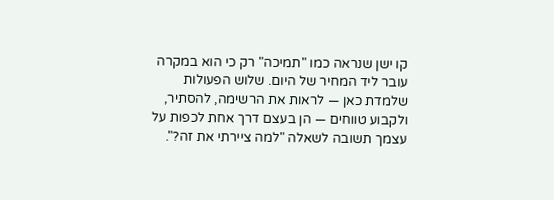קו ישן שנראה כמו "תמיכה" רק כי הוא במקרה עובר ליד המחיר של היום. שלוש הפעולות שלמדת כאן — לראות את הרשימה, להסתיר, ולקבוע טווחים — הן בעצם דרך אחת לכפות על עצמך תשובה לשאלה "למה ציירתי את זה?".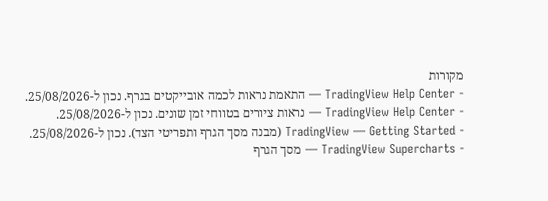מקורות
- TradingView Help Center — התאמת נראות לכמה אובייקטים בגרף. נכון ל-25/08/2026.
- TradingView Help Center — נראות ציורים בטווחי זמן שונים. נכון ל-25/08/2026.
- TradingView — Getting Started (מבנה מסך הגרף ותפריטי הצד). נכון ל-25/08/2026.
- TradingView Supercharts — מסך הגרף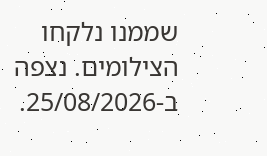שממנו נלקחו הצילומים. נצפה ב-25/08/2026.